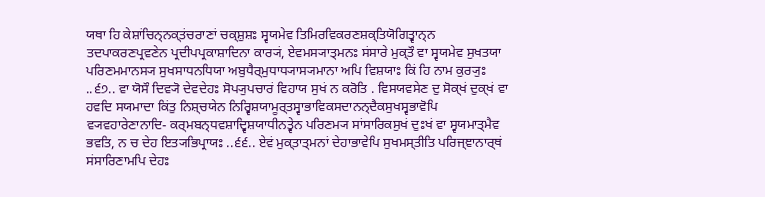ਯਥਾ ਹਿ ਕੇਸ਼ਾਂਚਿਨ੍ਨਕ੍ਤਂਚਰਾਣਾਂ ਚਕ੍ਸ਼ੁਸ਼ਃ ਸ੍ਵਯਮੇਵ ਤਿਮਿਰਵਿਕਰਣਸ਼ਕ੍ਤਿਯੋਗਿਤ੍ਵਾਨ੍ਨ ਤਦਪਾਕਰਣਪ੍ਰਵਣੇਨ ਪ੍ਰਦੀਪਪ੍ਰਕਾਸ਼ਾਦਿਨਾ ਕਾਰ੍ਯਂ, ਏਵਮਸ੍ਯਾਤ੍ਮਨਃ ਸਂਸਾਰੇ ਮੁਕ੍ਤੌ ਵਾ ਸ੍ਵਯਮੇਵ ਸੁਖਤਯਾ ਪਰਿਣਮਮਾਨਸ੍ਯ ਸੁਖਸਾਧਨਧਿਯਾ ਅਬੁਧੈਰ੍ਮੁਧਾਧ੍ਯਾਸ੍ਯਮਾਨਾ ਅਪਿ ਵਿਸ਼ਯਾਃ ਕਿਂ ਹਿ ਨਾਮ ਕੁਰ੍ਯੁਃ ..੬੭.. ਵਾ ਯੋਸੌ ਦਿਵ੍ਯੋ ਦੇਵਦੇਹਃ ਸੋਪ੍ਯੁਪਚਾਰਂ ਵਿਹਾਯ ਸੁਖਂ ਨ ਕਰੋਤਿ . ਵਿਸਯਵਸੇਣ ਦੁ ਸੋਕ੍ਖਂ ਦੁਕ੍ਖਂ ਵਾ ਹਵਦਿ ਸਯਮਾਦਾ ਕਿਂਤੁ ਨਿਸ਼੍ਚਯੇਨ ਨਿਰ੍ਵਿਸ਼ਯਾਮੂਰ੍ਤਸ੍ਵਾਭਾਵਿਕਸਦਾਨਨ੍ਦੈਕਸੁਖਸ੍ਵਭਾਵੋਪਿ ਵ੍ਯਵਹਾਰੇਣਾਨਾਦਿ- ਕਰ੍ਮਬਨ੍ਧਵਸ਼ਾਦ੍ਵਿਸ਼ਯਾਧੀਨਤ੍ਵੇਨ ਪਰਿਣਮ੍ਯ ਸਾਂਸਾਰਿਕਸੁਖਂ ਦੁਃਖਂ ਵਾ ਸ੍ਵਯਮਾਤ੍ਮੈਵ ਭਵਤਿ, ਨ ਚ ਦੇਹ ਇਤ੍ਯਭਿਪ੍ਰਾਯਃ ..੬੬.. ਏਵਂ ਮੁਕ੍ਤਾਤ੍ਮਨਾਂ ਦੇਹਾਭਾਵੇਪਿ ਸੁਖਮਸ੍ਤੀਤਿ ਪਰਿਜ੍ਞਾਨਾਰ੍ਥਂ ਸਂਸਾਰਿਣਾਮਪਿ ਦੇਹਃ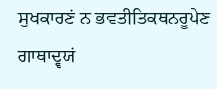ਸੁਖਕਾਰਣਂ ਨ ਭਵਤੀਤਿਕਥਨਰੂਪੇਣ ਗਾਥਾਦ੍ਵਯਂ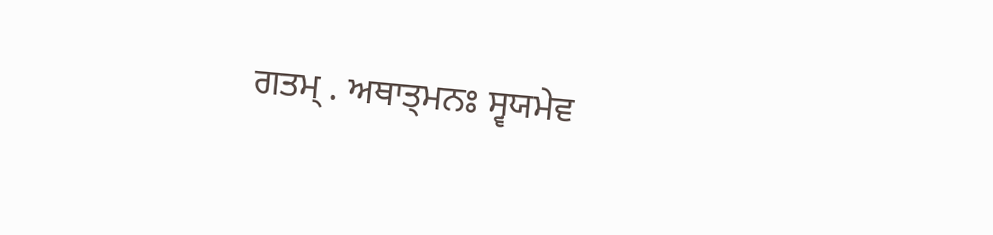ਗਤਮ੍ . ਅਥਾਤ੍ਮਨਃ ਸ੍ਵਯਮੇਵ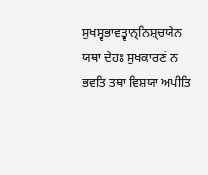ਸੁਖਸ੍ਵਭਾਵਤ੍ਵਾਨ੍ਨਿਸ਼੍ਚਯੇਨ ਯਥਾ ਦੇਹਃ ਸੁਖਕਾਰਣਂ ਨ ਭਵਤਿ ਤਥਾ ਵਿਸ਼ਯਾ ਅਪੀਤਿ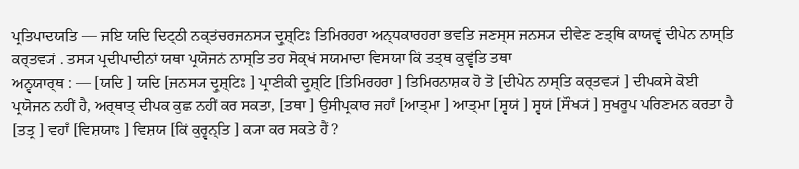ਪ੍ਰਤਿਪਾਦਯਤਿ — ਜਇ ਯਦਿ ਦਿਟ੍ਠੀ ਨਕ੍ਤਂਚਰਜਨਸ੍ਯ ਦ੍ਰੁਸ਼੍ਟਿਃ ਤਿਮਿਰਹਰਾ ਅਨ੍ਧਕਾਰਹਰਾ ਭਵਤਿ ਜਣਸ੍ਸ ਜਨਸ੍ਯ ਦੀਵੇਣ ਣਤ੍ਥਿ ਕਾਯਵ੍ਵਂ ਦੀਪੇਨ ਨਾਸ੍ਤਿ ਕਰ੍ਤਵ੍ਯਂ . ਤਸ੍ਯ ਪ੍ਰਦੀਪਾਦੀਨਾਂ ਯਥਾ ਪ੍ਰਯੋਜਨਂ ਨਾਸ੍ਤਿ ਤਹ ਸੋਕ੍ਖਂ ਸਯਮਾਦਾ ਵਿਸਯਾ ਕਿਂ ਤਤ੍ਥ ਕੁਵ੍ਵਂਤਿ ਤਥਾ
ਅਨ੍ਵਯਾਰ੍ਥ : — [ਯਦਿ ] ਯਦਿ [ਜਨਸ੍ਯ ਦ੍ਰੁਸ਼੍ਟਿਃ ] ਪ੍ਰਾਣੀਕੀ ਦ੍ਰੁਸ਼੍ਟਿ [ਤਿਮਿਰਹਰਾ ] ਤਿਮਿਰਨਾਸ਼ਕ ਹੋ ਤੋ [ਦੀਪੇਨ ਨਾਸ੍ਤਿ ਕਰ੍ਤਵ੍ਯਂ ] ਦੀਪਕਸੇ ਕੋਈ ਪ੍ਰਯੋਜਨ ਨਹੀਂ ਹੈ, ਅਰ੍ਥਾਤ੍ ਦੀਪਕ ਕੁਛ ਨਹੀਂ ਕਰ ਸਕਤਾ, [ਤਥਾ ] ਉਸੀਪ੍ਰਕਾਰ ਜਹਾਁ [ਆਤ੍ਮਾ ] ਆਤ੍ਮਾ [ਸ੍ਵਯਂ ] ਸ੍ਵਯਂ [ਸੌਖ੍ਯਂ ] ਸੁਖਰੂਪ ਪਰਿਣਮਨ ਕਰਤਾ ਹੈ [ਤਤ੍ਰ ] ਵਹਾਁ [ਵਿਸ਼ਯਾਃ ] ਵਿਸ਼ਯ [ਕਿਂ ਕੁਰ੍ਵਨ੍ਤਿ ] ਕ੍ਯਾ ਕਰ ਸਕਤੇ ਹੈਂ ?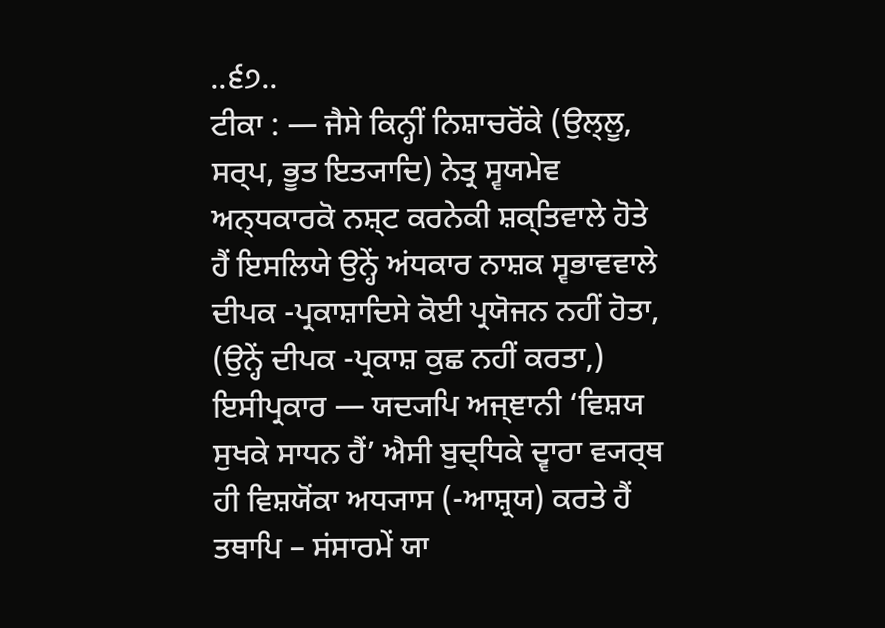..੬੭..
ਟੀਕਾ : — ਜੈਸੇ ਕਿਨ੍ਹੀਂ ਨਿਸ਼ਾਚਰੋਂਕੇ (ਉਲ੍ਲੂ, ਸਰ੍ਪ, ਭੂਤ ਇਤ੍ਯਾਦਿ) ਨੇਤ੍ਰ ਸ੍ਵਯਮੇਵ ਅਨ੍ਧਕਾਰਕੋ ਨਸ਼੍ਟ ਕਰਨੇਕੀ ਸ਼ਕ੍ਤਿਵਾਲੇ ਹੋਤੇ ਹੈਂ ਇਸਲਿਯੇ ਉਨ੍ਹੇਂ ਅਂਧਕਾਰ ਨਾਸ਼ਕ ਸ੍ਵਭਾਵਵਾਲੇ ਦੀਪਕ -ਪ੍ਰਕਾਸ਼ਾਦਿਸੇ ਕੋਈ ਪ੍ਰਯੋਜਨ ਨਹੀਂ ਹੋਤਾ, (ਉਨ੍ਹੇਂ ਦੀਪਕ -ਪ੍ਰਕਾਸ਼ ਕੁਛ ਨਹੀਂ ਕਰਤਾ,) ਇਸੀਪ੍ਰਕਾਰ — ਯਦ੍ਯਪਿ ਅਜ੍ਞਾਨੀ ‘ਵਿਸ਼ਯ ਸੁਖਕੇ ਸਾਧਨ ਹੈਂ’ ਐਸੀ ਬੁਦ੍ਧਿਕੇ ਦ੍ਵਾਰਾ ਵ੍ਯਰ੍ਥ ਹੀ ਵਿਸ਼ਯੋਂਕਾ ਅਧ੍ਯਾਸ (-ਆਸ਼੍ਰਯ) ਕਰਤੇ ਹੈਂ ਤਥਾਪਿ – ਸਂਸਾਰਮੇਂ ਯਾ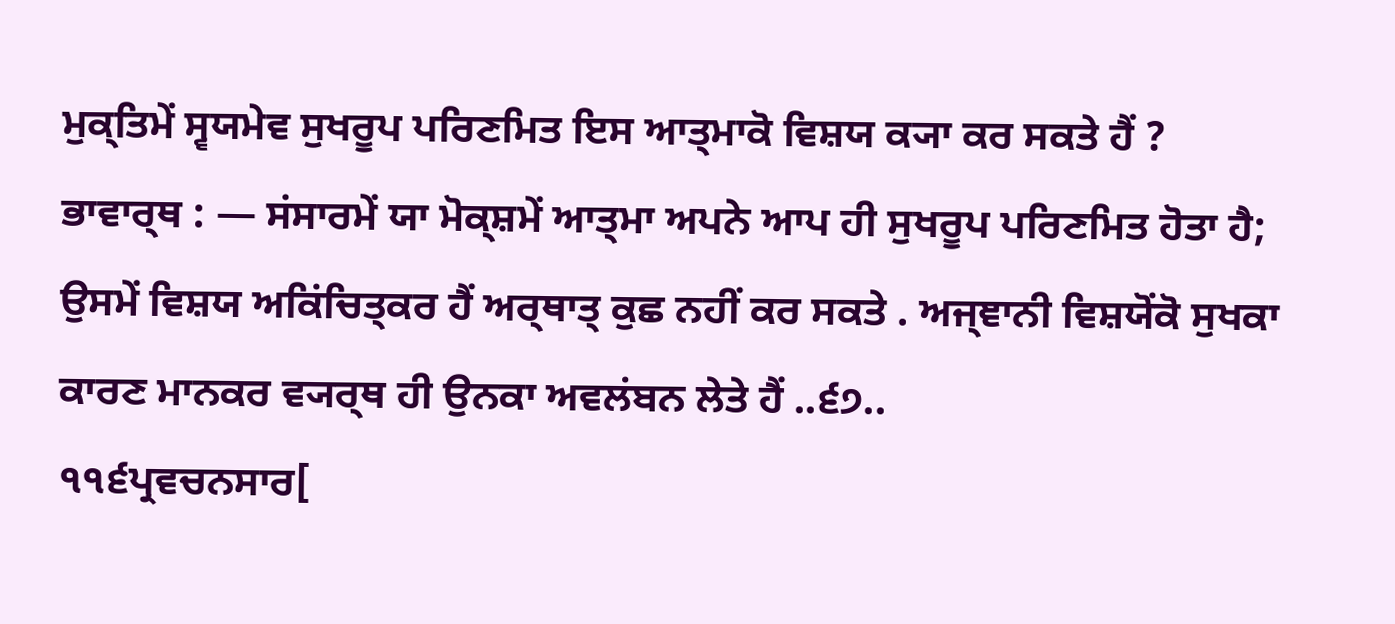ਮੁਕ੍ਤਿਮੇਂ ਸ੍ਵਯਮੇਵ ਸੁਖਰੂਪ ਪਰਿਣਮਿਤ ਇਸ ਆਤ੍ਮਾਕੋ ਵਿਸ਼ਯ ਕ੍ਯਾ ਕਰ ਸਕਤੇ ਹੈਂ ?
ਭਾਵਾਰ੍ਥ : — ਸਂਸਾਰਮੇਂ ਯਾ ਮੋਕ੍ਸ਼ਮੇਂ ਆਤ੍ਮਾ ਅਪਨੇ ਆਪ ਹੀ ਸੁਖਰੂਪ ਪਰਿਣਮਿਤ ਹੋਤਾ ਹੈ; ਉਸਮੇਂ ਵਿਸ਼ਯ ਅਕਿਂਚਿਤ੍ਕਰ ਹੈਂ ਅਰ੍ਥਾਤ੍ ਕੁਛ ਨਹੀਂ ਕਰ ਸਕਤੇ . ਅਜ੍ਞਾਨੀ ਵਿਸ਼ਯੋਂਕੋ ਸੁਖਕਾ ਕਾਰਣ ਮਾਨਕਰ ਵ੍ਯਰ੍ਥ ਹੀ ਉਨਕਾ ਅਵਲਂਬਨ ਲੇਤੇ ਹੈਂ ..੬੭..
੧੧੬ਪ੍ਰਵਚਨਸਾਰ[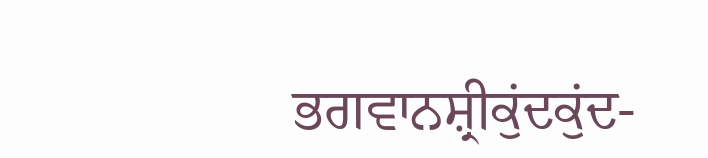ਭਗਵਾਨਸ਼੍ਰੀਕੁਂਦਕੁਂਦ-